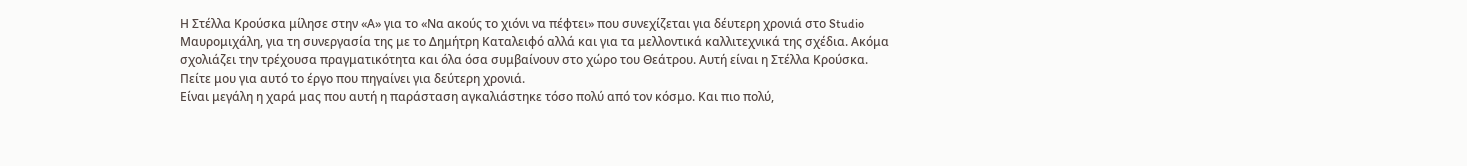Η Στέλλα Κρούσκα μίλησε στην «Α» για το «Να ακούς το χιόνι να πέφτει» που συνεχίζεται για δέυτερη χρονιά στο Studio Μαυρομιχάλη, για τη συνεργασία της με το Δημήτρη Καταλειφό αλλά και για τα μελλοντικά καλλιτεχνικά της σχέδια. Ακόμα σχολιάζει την τρέχουσα πραγματικότητα και όλα όσα συμβαίνουν στο χώρο του Θεάτρου. Αυτή είναι η Στέλλα Κρούσκα.
Πείτε μου για αυτό το έργο που πηγαίνει για δεύτερη χρονιά.
Είναι μεγάλη η χαρά μας που αυτή η παράσταση αγκαλιάστηκε τόσο πολύ από τον κόσμο. Και πιο πολύ,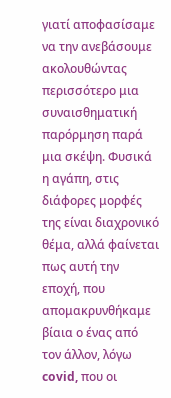γιατί αποφασίσαμε να την ανεβάσουμε ακολουθώντας περισσότερο μια συναισθηματική παρόρμηση παρά μια σκέψη. Φυσικά η αγάπη, στις διάφορες μορφές της είναι διαχρονικό θέμα, αλλά φαίνεται πως αυτή την εποχή, που απομακρυνθήκαμε βίαια ο ένας από τον άλλον, λόγω covid, που οι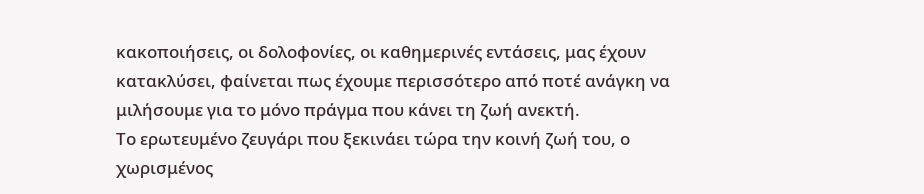κακοποιήσεις, οι δολοφονίες, οι καθημερινές εντάσεις, μας έχουν κατακλύσει, φαίνεται πως έχουμε περισσότερο από ποτέ ανάγκη να μιλήσουμε για το μόνο πράγμα που κάνει τη ζωή ανεκτή.
Το ερωτευμένο ζευγάρι που ξεκινάει τώρα την κοινή ζωή του, ο χωρισμένος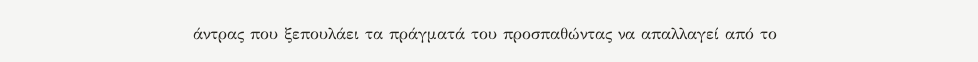άντρας που ξεπουλάει τα πράγματά του προσπαθώντας να απαλλαγεί από το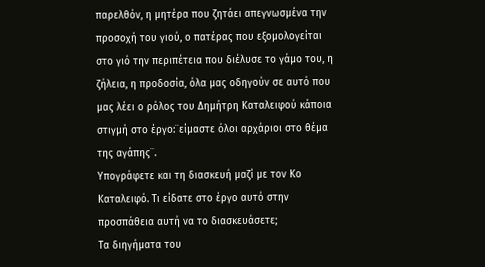παρελθόν, η μητέρα που ζητάει απεγνωσμένα την προσοχή του γιού, ο πατέρας που εξομολογείται στο γιό την περιπέτεια που διέλυσε το γάμο του, η ζήλεια, η προδοσία, όλα μας οδηγούν σε αυτό που μας λέει ο ρόλος του Δημήτρη Καταλειφού κάποια στιγμή στο έργο:¨είμαστε όλοι αρχάριοι στο θέμα της αγάπης¨.
Υπογράφετε και τη διασκευή μαζί με τον Κο Καταλειφό. Τι είδατε στο έργο αυτό στην προσπάθεια αυτή να το διασκευάσετε;
Τα διηγήματα του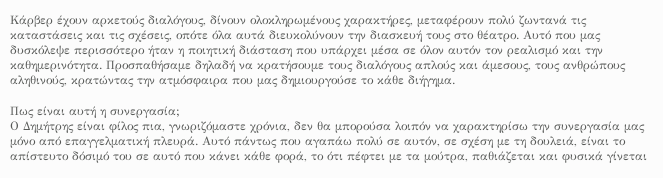Κάρβερ έχουν αρκετούς διαλόγους, δίνουν ολοκληρωμένους χαρακτήρες, μεταφέρουν πολύ ζωντανά τις καταστάσεις και τις σχέσεις, οπότε όλα αυτά διευκολύνουν την διασκευή τους στο θέατρο. Αυτό που μας δυσκόλεψε περισσότερο ήταν η ποιητική διάσταση που υπάρχει μέσα σε όλον αυτόν τον ρεαλισμό και την καθημερινότητα. Προσπαθήσαμε δηλαδή να κρατήσουμε τους διαλόγους απλούς και άμεσους, τους ανθρώπους αληθινούς, κρατώντας την ατμόσφαιρα που μας δημιουργούσε το κάθε διήγημα.

Πως είναι αυτή η συνεργασία;
Ο Δημήτρης είναι φίλος πια, γνωριζόμαστε χρόνια, δεν θα μπορούσα λοιπόν να χαρακτηρίσω την συνεργασία μας μόνο από επαγγελματική πλευρά. Αυτό πάντως που αγαπάω πολύ σε αυτόν, σε σχέση με τη δουλειά, είναι το απίστευτο δόσιμό του σε αυτό που κάνει κάθε φορά, το ότι πέφτει με τα μούτρα, παθιάζεται και φυσικά γίνεται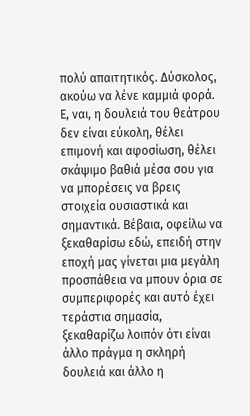πολύ απαιτητικός. Δύσκολος, ακούω να λένε καμμιά φορά. Ε, ναι, η δουλειά του θεάτρου δεν είναι εύκολη, θέλει επιμονή και αφοσίωση, θέλει σκάψιμο βαθιά μέσα σου για να μπορέσεις να βρεις στοιχεία ουσιαστικά και σημαντικά. Βέβαια, οφείλω να ξεκαθαρίσω εδώ, επειδή στην εποχή μας γίνεται μια μεγάλη προσπάθεια να μπουν όρια σε συμπεριφορές και αυτό έχει τεράστια σημασία, ξεκαθαρίζω λοιπόν ότι είναι άλλο πράγμα η σκληρή δουλειά και άλλο η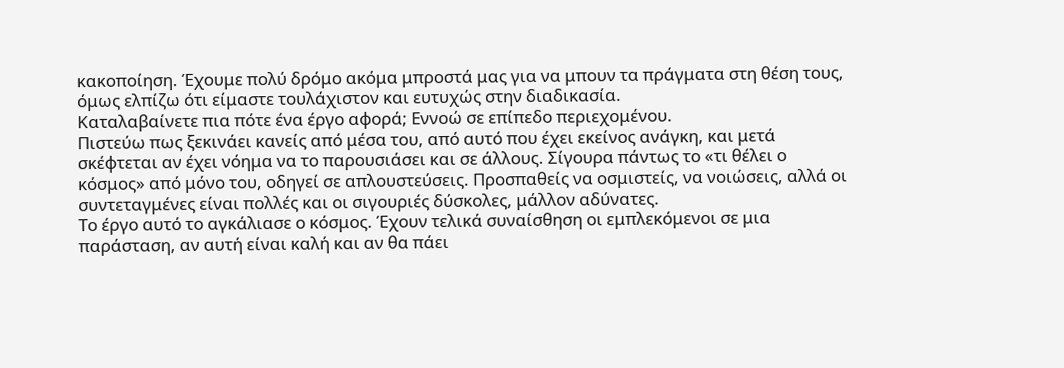κακοποίηση. Έχουμε πολύ δρόμο ακόμα μπροστά μας για να μπουν τα πράγματα στη θέση τους, όμως ελπίζω ότι είμαστε τουλάχιστον και ευτυχώς στην διαδικασία.
Καταλαβαίνετε πια πότε ένα έργο αφορά; Εννοώ σε επίπεδο περιεχομένου.
Πιστεύω πως ξεκινάει κανείς από μέσα του, από αυτό που έχει εκείνος ανάγκη, και μετά σκέφτεται αν έχει νόημα να το παρουσιάσει και σε άλλους. Σίγουρα πάντως το «τι θέλει ο κόσμος» από μόνο του, οδηγεί σε απλουστεύσεις. Προσπαθείς να οσμιστείς, να νοιώσεις, αλλά οι συντεταγμένες είναι πολλές και οι σιγουριές δύσκολες, μάλλον αδύνατες.
Το έργο αυτό το αγκάλιασε ο κόσμος. Έχουν τελικά συναίσθηση οι εμπλεκόμενοι σε μια παράσταση, αν αυτή είναι καλή και αν θα πάει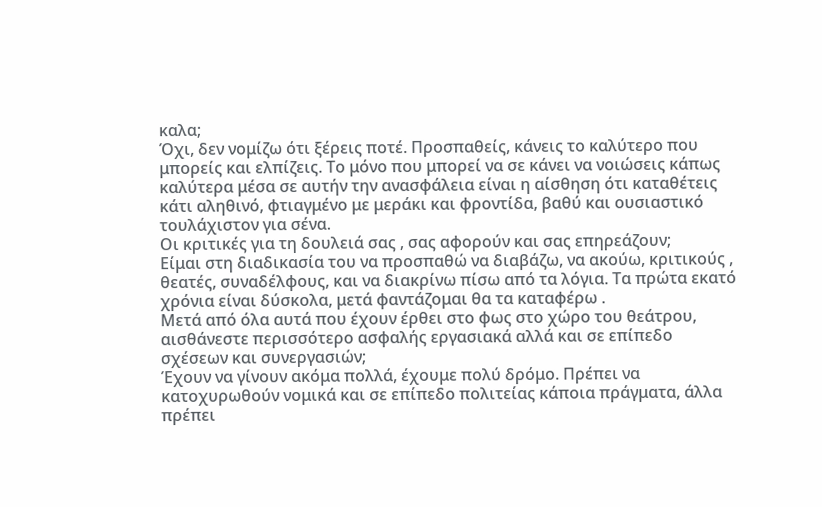καλα;
Όχι, δεν νομίζω ότι ξέρεις ποτέ. Προσπαθείς, κάνεις το καλύτερο που μπορείς και ελπίζεις. Το μόνο που μπορεί να σε κάνει να νοιώσεις κάπως καλύτερα μέσα σε αυτήν την ανασφάλεια είναι η αίσθηση ότι καταθέτεις κάτι αληθινό, φτιαγμένο με μεράκι και φροντίδα, βαθύ και ουσιαστικό τουλάχιστον για σένα.
Οι κριτικές για τη δουλειά σας , σας αφορούν και σας επηρεάζουν;
Είμαι στη διαδικασία του να προσπαθώ να διαβάζω, να ακούω, κριτικούς , θεατές, συναδέλφους, και να διακρίνω πίσω από τα λόγια. Τα πρώτα εκατό χρόνια είναι δύσκολα, μετά φαντάζομαι θα τα καταφέρω .
Μετά από όλα αυτά που έχουν έρθει στο φως στο χώρο του θεάτρου, αισθάνεστε περισσότερο ασφαλής εργασιακά αλλά και σε επίπεδο σχέσεων και συνεργασιών;
Έχουν να γίνουν ακόμα πολλά, έχουμε πολύ δρόμο. Πρέπει να κατοχυρωθούν νομικά και σε επίπεδο πολιτείας κάποια πράγματα, άλλα πρέπει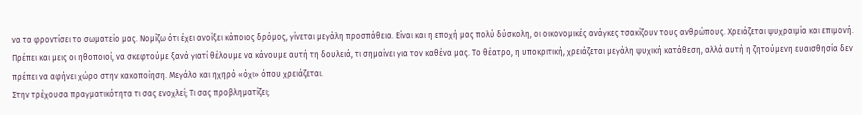να τα φροντίσει το σωματείο μας. Νομίζω ότι έχει ανοίξει κάποιος δρόμος, γίνεται μεγάλη προσπάθεια. Είναι και η εποχή μας πολύ δύσκολη, οι οικονομικές ανάγκες τσακίζουν τους ανθρώπους. Χρειάζεται ψυχραιμία και επιμονή. Πρέπει και μεις οι ηθοποιοί, να σκεφτούμε ξανά γιατί θέλουμε να κάνουμε αυτή τη δουλειά, τι σημαίνει για τον καθένα μας. Το θέατρο, η υποκριτική, χρειάζεται μεγάλη ψυχική κατάθεση, αλλά αυτή η ζητούμενη ευαισθησία δεν πρέπει να αφήνει χώρο στην κακοποίηση. Μεγάλο και ηχηρό «όχι» όπου χρειάζεται.
Στην τρέχουσα πραγματικότητα τι σας ενοχλεί; Τι σας προβληματίζει;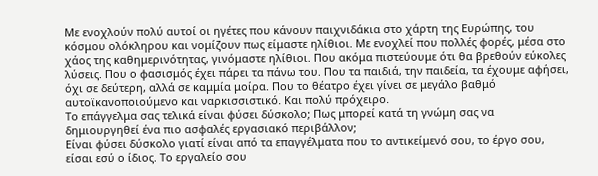Με ενοχλούν πολύ αυτοί οι ηγέτες που κάνουν παιχνιδάκια στο χάρτη της Ευρώπης, του κόσμου ολόκληρου και νομίζουν πως είμαστε ηλίθιοι. Με ενοχλεί που πολλές φορές, μέσα στο χάος της καθημερινότητας, γινόμαστε ηλίθιοι. Που ακόμα πιστεύουμε ότι θα βρεθούν εύκολες λύσεις. Που ο φασισμός έχει πάρει τα πάνω του. Που τα παιδιά, την παιδεία, τα έχουμε αφήσει, όχι σε δεύτερη, αλλά σε καμμία μοίρα. Που το θέατρο έχει γίνει σε μεγάλο βαθμό αυτοϊκανοποιούμενο και ναρκισσιστικό. Και πολύ πρόχειρο.
Το επάγγελμα σας τελικά είναι φύσει δύσκολο; Πως μπορεί κατά τη γνώμη σας να δημιουργηθεί ένα πιο ασφαλές εργασιακό περιβάλλον;
Είναι φύσει δύσκολο γιατί είναι από τα επαγγέλματα που το αντικείμενό σου, το έργο σου, είσαι εσύ ο ίδιος. Το εργαλείο σου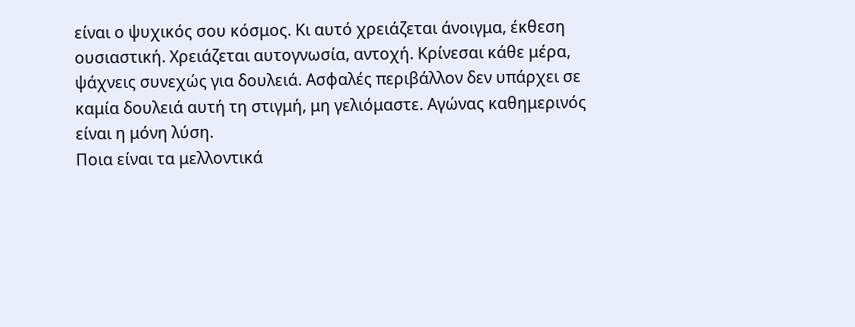είναι ο ψυχικός σου κόσμος. Κι αυτό χρειάζεται άνοιγμα, έκθεση ουσιαστική. Χρειάζεται αυτογνωσία, αντοχή. Κρίνεσαι κάθε μέρα, ψάχνεις συνεχώς για δουλειά. Ασφαλές περιβάλλον δεν υπάρχει σε καμία δουλειά αυτή τη στιγμή, μη γελιόμαστε. Αγώνας καθημερινός είναι η μόνη λύση.
Ποια είναι τα μελλοντικά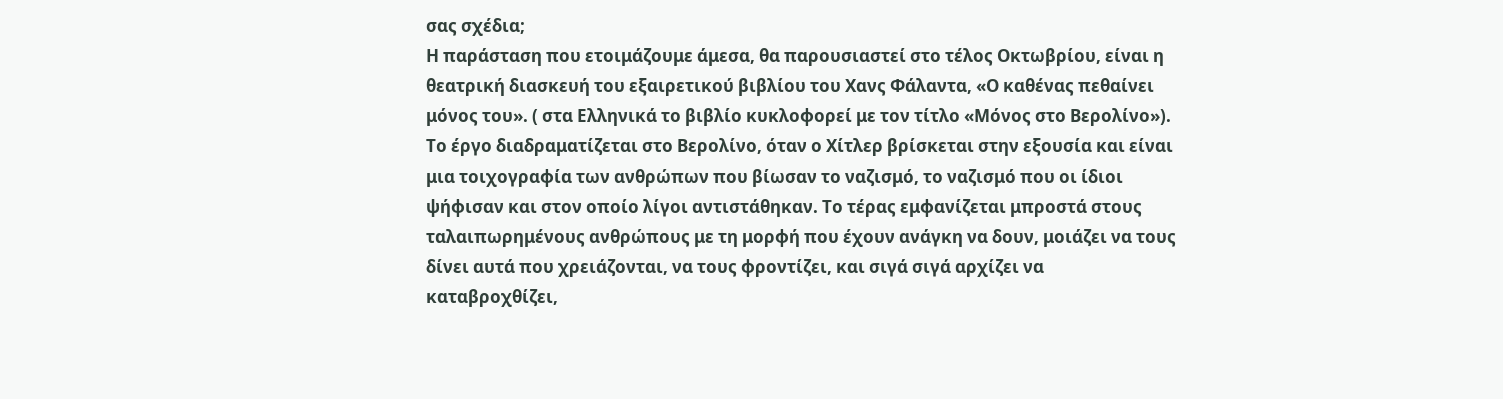σας σχέδια;
Η παράσταση που ετοιμάζουμε άμεσα, θα παρουσιαστεί στο τέλος Οκτωβρίου, είναι η θεατρική διασκευή του εξαιρετικού βιβλίου του Χανς Φάλαντα, «Ο καθένας πεθαίνει μόνος του». ( στα Ελληνικά το βιβλίο κυκλοφορεί με τον τίτλο «Μόνος στο Βερολίνο»). Το έργο διαδραματίζεται στο Βερολίνο, όταν ο Χίτλερ βρίσκεται στην εξουσία και είναι μια τοιχογραφία των ανθρώπων που βίωσαν το ναζισμό, το ναζισμό που οι ίδιοι ψήφισαν και στον οποίο λίγοι αντιστάθηκαν. Το τέρας εμφανίζεται μπροστά στους ταλαιπωρημένους ανθρώπους με τη μορφή που έχουν ανάγκη να δουν, μοιάζει να τους δίνει αυτά που χρειάζονται, να τους φροντίζει, και σιγά σιγά αρχίζει να καταβροχθίζει,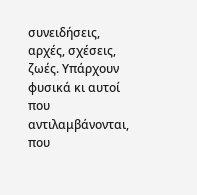συνειδήσεις, αρχές, σχέσεις, ζωές. Υπάρχουν φυσικά κι αυτοί που αντιλαμβάνονται, που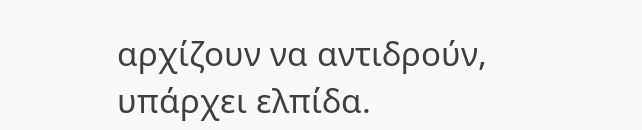αρχίζουν να αντιδρούν, υπάρχει ελπίδα.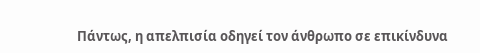Πάντως, η απελπισία οδηγεί τον άνθρωπο σε επικίνδυνα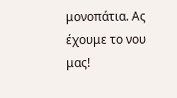μονοπάτια. Ας έχουμε το νου μας!